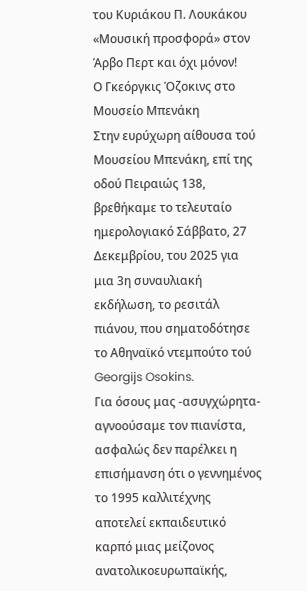του Κυριάκου Π. Λουκάκου
«Μουσική προσφορά» στον Άρβο Περτ και όχι μόνον!
Ο Γκεόργκις Όζοκινς στο Μουσείο Μπενάκη
Στην ευρύχωρη αίθουσα τού Μουσείου Μπενάκη, επί της οδού Πειραιώς 138, βρεθήκαμε το τελευταίο ημερολογιακό Σάββατο, 27 Δεκεμβρίου, του 2025 για μια 3η συναυλιακή εκδήλωση, το ρεσιτάλ πιάνου, που σηματοδότησε το Αθηναϊκό ντεμπούτο τού Georgijs Osokins.
Για όσους μας -ασυγχώρητα- αγνοούσαμε τον πιανίστα, ασφαλώς δεν παρέλκει η επισήμανση ότι ο γεννημένος το 1995 καλλιτέχνης αποτελεί εκπαιδευτικό καρπό μιας μείζονος ανατολικοευρωπαϊκής,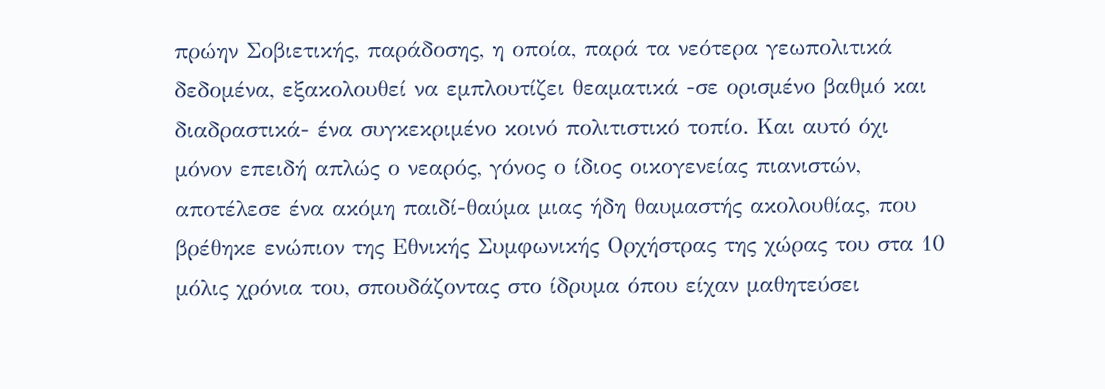πρώην Σοβιετικής, παράδοσης, η οποία, παρά τα νεότερα γεωπολιτικά δεδομένα, εξακολουθεί να εμπλουτίζει θεαματικά -σε ορισμένο βαθμό και διαδραστικά- ένα συγκεκριμένο κοινό πολιτιστικό τοπίο. Και αυτό όχι μόνον επειδή απλώς ο νεαρός, γόνος ο ίδιος οικογενείας πιανιστών, αποτέλεσε ένα ακόμη παιδί-θαύμα μιας ήδη θαυμαστής ακολουθίας, που βρέθηκε ενώπιον της Εθνικής Συμφωνικής Ορχήστρας της χώρας του στα 10 μόλις χρόνια του, σπουδάζοντας στο ίδρυμα όπου είχαν μαθητεύσει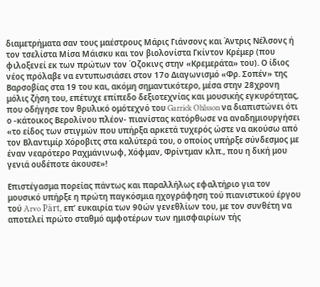διαμετρήματα σαν τους μαέστρους Μάρις Γιάνσονς και Άντρις Νέλσονς ή τον τσελίστα Μίσα Μάισκυ και τον βιολονίστα Γκίντον Κρέμερ (που φιλοξενεί εκ των πρώτων τον Όζοκινς στην «Κρεμεράτα» του). Ο ίδιος νέος πρόλαβε να εντυπωσιάσει στον 17ο Διαγωνισμό «Φρ. Σοπέν» της Βαρσοβίας στα 19 του και, ακόμη σημαντικότερο, μέσα στην 28χρονη μόλις ζήση του, επέτυχε επίπεδο δεξιοτεχνίας και μουσικής εγκυρότητας, που οδήγησε τον θρυλικό ομότεχνό του Garrick Ohlsson να διαπιστώνει ότι ο -κάτοικος Βερολίνου πλέον- πιανίστας κατόρθωσε να αναδημιουργήσει «το είδος των στιγμών που υπήρξα αρκετά τυχερός ώστε να ακούσω από τον Βλαντιμίρ Χόροβιτς στα καλύτερά του, ο οποίος υπήρξε σύνδεσμος με έναν νεαρότερο Ραχμάνινωφ, Χόφμαν, Φρίντμαν κλπ., που η δική μου γενιά ουδέποτε άκουσε»!

Επιστέγασμα πορείας πάντως και παραλλήλως εφαλτήριο για τον μουσικό υπήρξε η πρώτη παγκόσμια ηχογράφηση τού πιανιστικού έργου τού Arvo Pärt, επ’ ευκαιρία των 90ών γενεθλίων του, με τον συνθέτη να αποτελεί πρώτο σταθμό αμφοτέρων των ημισφαιρίων τής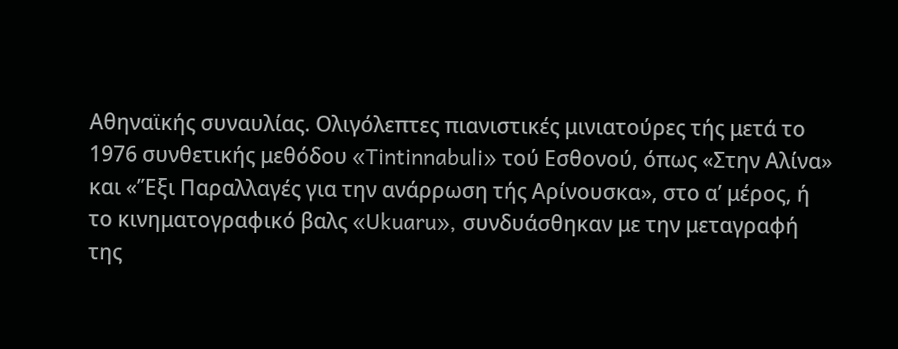Αθηναϊκής συναυλίας. Ολιγόλεπτες πιανιστικές μινιατούρες τής μετά το 1976 συνθετικής μεθόδου «Tintinnabuli» τού Εσθονού, όπως «Στην Αλίνα» και «’Έξι Παραλλαγές για την ανάρρωση τής Αρίνουσκα», στο α’ μέρος, ή το κινηματογραφικό βαλς «Ukuaru», συνδυάσθηκαν με την μεταγραφή της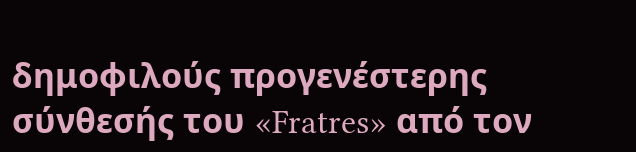δημοφιλούς προγενέστερης σύνθεσής του «Fratres» από τον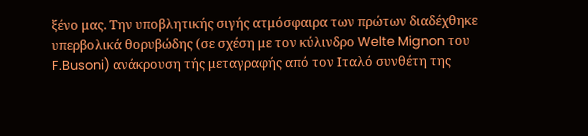ξένο μας. Την υποβλητικής σιγής ατμόσφαιρα των πρώτων διαδέχθηκε υπερβολικά θορυβώδης (σε σχέση με τον κύλινδρο Welte Mignon του F.Busoni) ανάκρουση τής μεταγραφής από τον Ιταλό συνθέτη της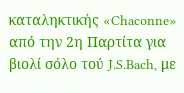καταληκτικής «Chaconne» από την 2η Παρτίτα για βιολί σόλο τού J.S.Bach, με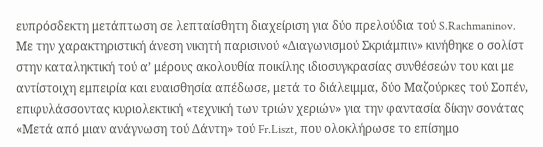ευπρόσδεκτη μετάπτωση σε λεπταίσθητη διαχείριση για δύο πρελούδια τού S.Rachmaninov.
Με την χαρακτηριστική άνεση νικητή παρισινού «Διαγωνισμού Σκριάμπιν» κινήθηκε ο σολίστ στην καταληκτική τού α’ μέρους ακολουθία ποικίλης ιδιοσυγκρασίας συνθέσεών του και με αντίστοιχη εμπειρία και ευαισθησία απέδωσε, μετά το διάλειμμα, δύο Μαζούρκες τού Σοπέν, επιφυλάσσοντας κυριολεκτική «τεχνική των τριών χεριών» για την φαντασία δίκην σονάτας «Μετά από μιαν ανάγνωση τού Δάντη» τού Fr.Liszt, που ολοκλήρωσε το επίσημο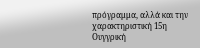πρόγραμμα, αλλά και την χαρακτηριστική 15η Ουγγρική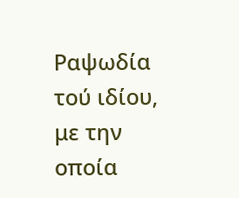Ραψωδία τού ιδίου, με την οποία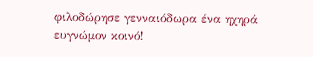φιλοδώρησε γενναιόδωρα ένα ηχηρά ευγνώμον κοινό!